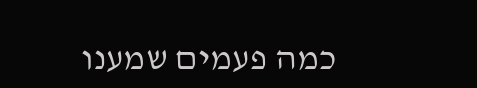כמה פעמים שמענו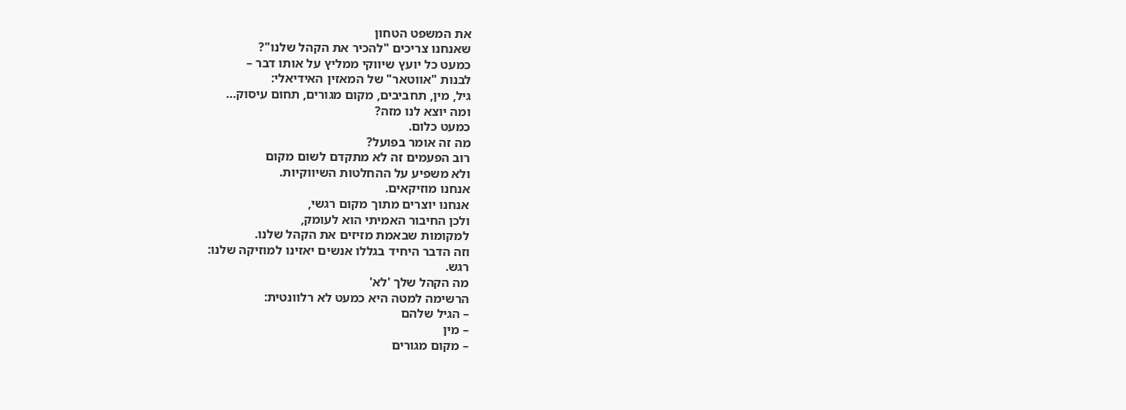את המשפט הטחון
שאנחנו צריכים "להכיר את הקהל שלנו"?
כמעט כל יועץ שיווקי ממליץ על אותו דבר –
לבנות "אווטאר" של המאזין האידיאלי:
גיל, מין, תחביבים, מקום מגורים, תחום עיסוק…
ומה יוצא לנו מזה?
כמעט כלום.
מה זה אומר בפועל?
רוב הפעמים זה לא מתקדם לשום מקום
ולא משפיע על ההחלטות השיווקיות.
אנחנו מוזיקאים.
אנחנו יוצרים מתוך מקום רגשי,
ולכן החיבור האמיתי הוא לעומק,
למקומות שבאמת מזיזים את הקהל שלנו.
וזה הדבר היחיד בגללו אנשים יאזינו למוזיקה שלנו:
רגש.
מה הקהל שלך 'לא'
הרשימה למטה היא כמעט לא רלוונטית:
– הגיל שלהם
– מין
– מקום מגורים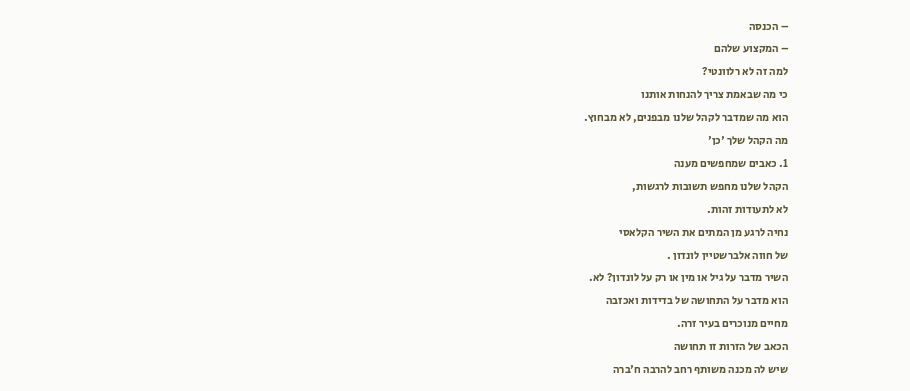– הכנסה
– המקצוע שלהם
למה זה לא רלוונטי?
כי מה שבאמת צריך להנחות אותנו
הוא מה שמדבר לקהל שלנו מבפנים, לא מבחוץ.
מה הקהל שלך 'כן'
1. כאבים שמחפשים מענה
הקהל שלנו מחפש תשובות לרגשות,
לא לתעודות זהות.
נחיה לרגע מן המתים את השיר הקלאסי
של חווה אלברשטיין לונדון .
השיר מדבר על גיל או מין או רק על לונדון? לא.
הוא מדבר על התחושה של בדידות ואכזבה
מחיים מנוכרים בעיר זרה.
הכאב של הזרות זו תחושה
שיש לה מכנה משותף רחב להרבה ח'ברה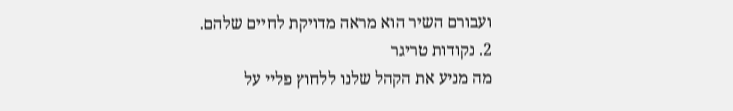ועבורם השיר הוא מראה מדויקת לחיים שלהם.
2. נקודות טריגר
מה מניע את הקהל שלנו ללחוץ פליי על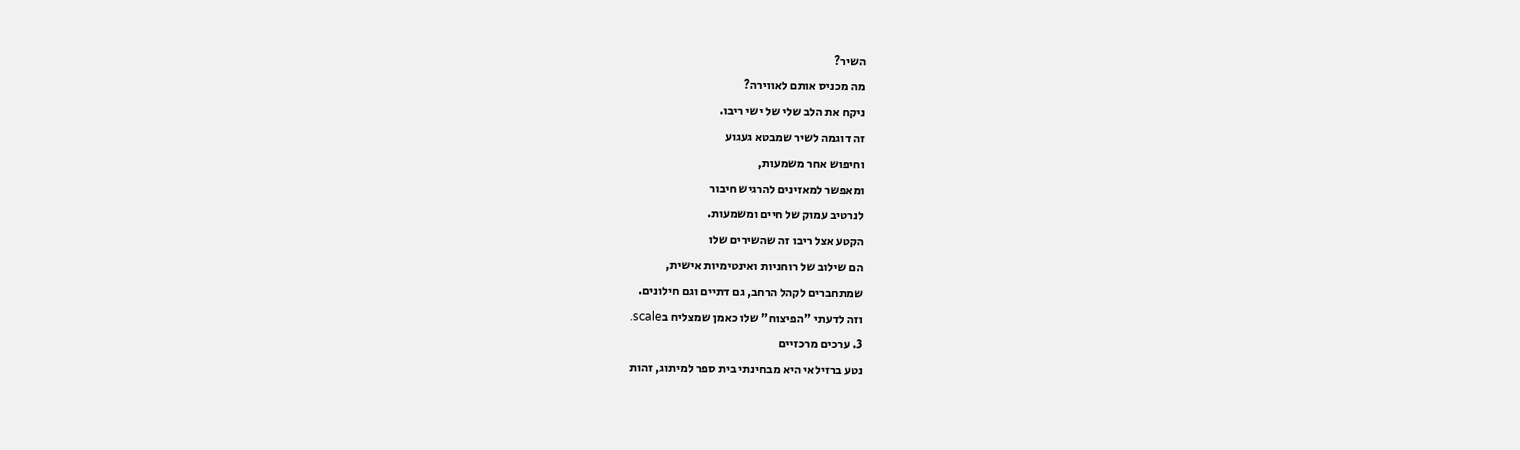השיר?
מה מכניס אותם לאווירה?
ניקח את הלב שלי של ישי ריבו.
זה דוגמה לשיר שמבטא געגוע
וחיפוש אחר משמעות,
ומאפשר למאזינים להרגיש חיבור
לנרטיב עמוק של חיים ומשמעות.
הקטע אצל ריבו זה שהשירים שלו
הם שילוב של רוחניות ואינטימיות אישית,
שמתחברים לקהל הרחב, גם דתיים וגם חילונים.
וזה לדעתי "הפיצוח" שלו כאמן שמצליח בscale.
3. ערכים מרכזיים
נטע ברזילאי היא מבחינתי בית ספר למיתוג, זהות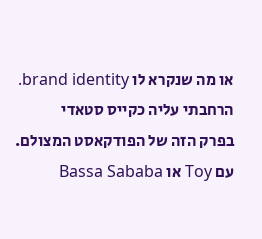או מה שנקרא לו brand identity.
הרחבתי עליה כקייס סטאדי
בפרק הזה של הפודקאסט המצולם.
עם Toy או Bassa Sababa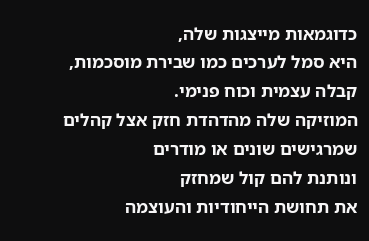כדוגמאות מייצגות שלה,
היא סמל לערכים כמו שבירת מוסכמות,
קבלה עצמית וכוח פנימי.
המוזיקה שלה מהדהדת חזק אצל קהלים
שמרגישים שונים או מודרים
ונותנת להם קול שמחזק
את תחושת הייחודיות והעוצמה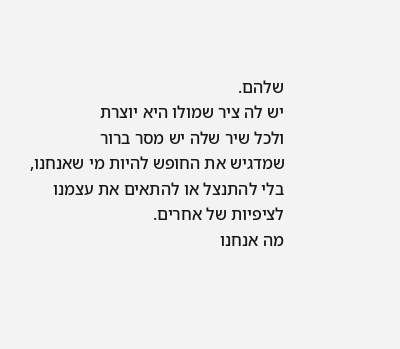שלהם.
יש לה ציר שמולו היא יוצרת
ולכל שיר שלה יש מסר ברור
שמדגיש את החופש להיות מי שאנחנו,
בלי להתנצל או להתאים את עצמנו
לציפיות של אחרים.
מה אנחנו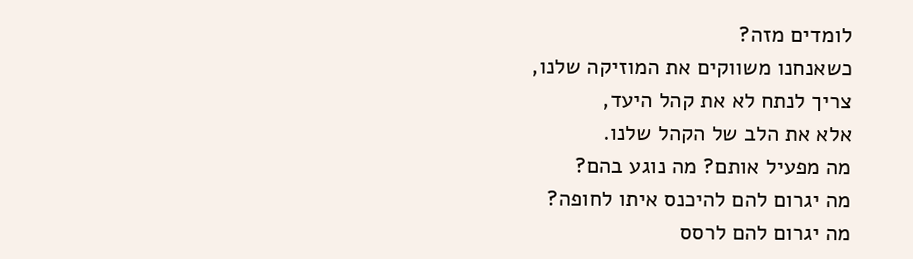לומדים מזה?
כשאנחנו משווקים את המוזיקה שלנו,
צריך לנתח לא את קהל היעד,
אלא את הלב של הקהל שלנו.
מה מפעיל אותם? מה נוגע בהם?
מה יגרום להם להיכנס איתו לחופה?
מה יגרום להם לרסס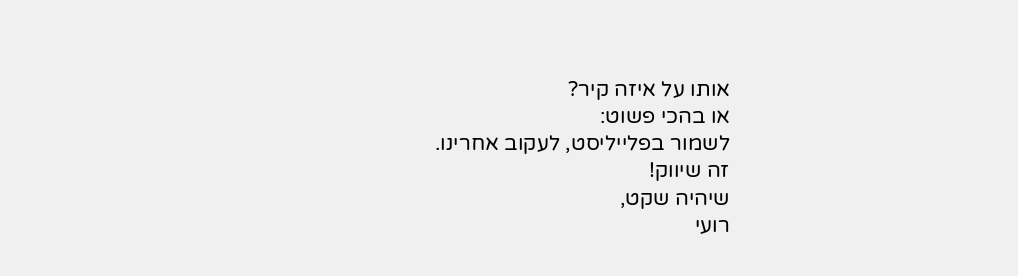אותו על איזה קיר?
או בהכי פשוט:
לשמור בפלייליסט, לעקוב אחרינו.
זה שיווק!
שיהיה שקט,
רועי